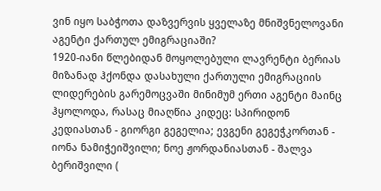ვინ იყო საბჭოთა დაზვერვის ყველაზე მნიშვნელოვანი აგენტი ქართულ ემიგრაციაში?
1920-იანი წლებიდან მოყოლებული ლავრენტი ბერიას მიზანად ჰქონდა დასახული ქართული ემიგრაციის ლიდერების გარემოცვაში მინიმუმ ერთი აგენტი მაინც ჰყოლოდა, რასაც მიაღწია კიდეც: სპირიდონ კედიასთან - გიორგი გეგელია; ევგენი გეგეჭკორთან - იონა ნამიჭეიშვილი; ნოე ჟორდანიასთან - შალვა ბერიშვილი (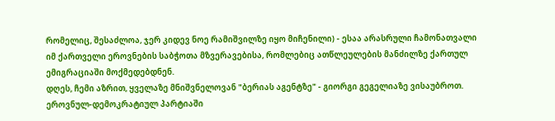რომელიც, შესაძლოა, ჯერ კიდევ ნოე რამიშვილზე იყო მიჩენილი) - ესაა არასრული ჩამონათვალი იმ ქართველი ეროვნების საბჭოთა მზვერავებისა, რომლებიც ათწლეულების მანძილზე ქართულ ემიგრაციაში მოქმედებდნენ.
დღეს, ჩემი აზრით, ყველაზე მნიშვნელოვან "ბერიას აგენტზე" - გიორგი გეგელიაზე ვისაუბროთ. ეროვნულ-დემოკრატიულ პარტიაში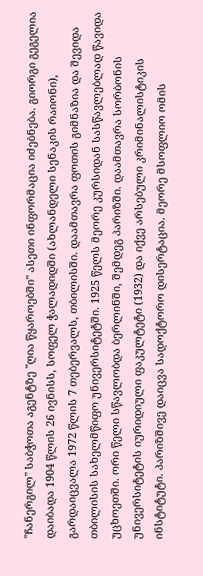"ჩანერგილ" საბჭოთა აგენტზე "ღია წყაროებში" ასეთი ინფორმაცია იძებნება. გიორგი გეგელია დაიბადა 1904 წლის 26 ივნისს, სოფელ ჭალადიდში (ახლანდელი სენაკის რაიონი), გარდაიცვალა 1972 წლის 7 თებერვალს, თბილისში. დაამთავრა ფოთის გიმნაზია და შევიდა თბილისის სახელმწიფო უნივერსიტეტში. 1925 წელს მეორე კურსიდან სასწავლებლად წავიდა უცხოეთში. ორი წელი სწავლობდა ბერლინში, შემდეგ პარიზში. დაამთავრა სორბონის უნივერსიტეტის იურიდიული ფაკულტეტი (1932) და იქვე არსებული კრიმინალისტიკის ინსტიტუტი. პარიზშივე დაიცვა სადოქტორო დისერტაცია. მეორე მსოფლიო ომის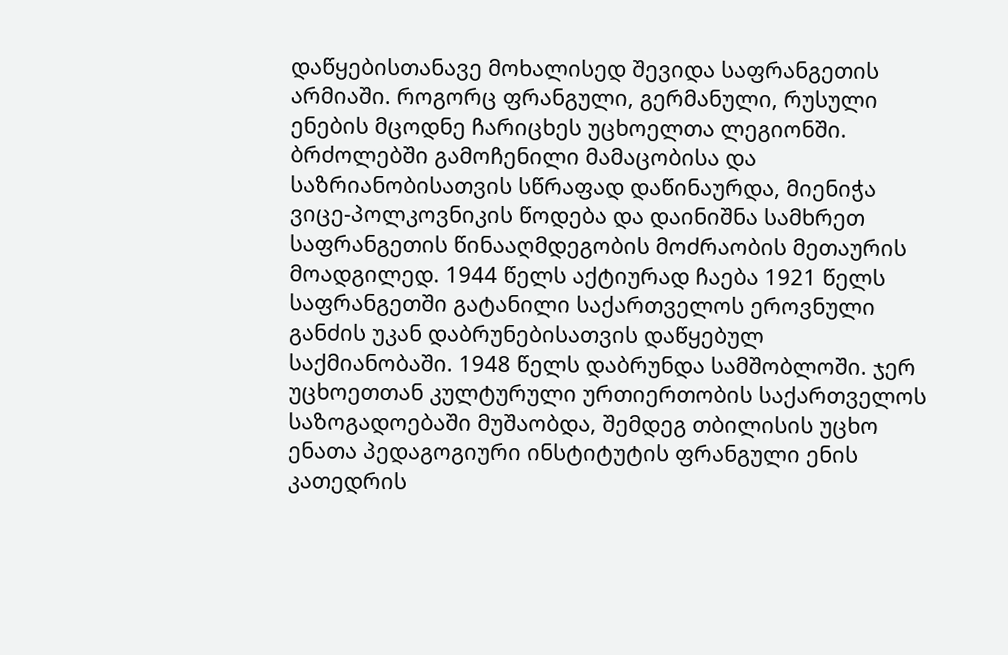დაწყებისთანავე მოხალისედ შევიდა საფრანგეთის არმიაში. როგორც ფრანგული, გერმანული, რუსული ენების მცოდნე ჩარიცხეს უცხოელთა ლეგიონში. ბრძოლებში გამოჩენილი მამაცობისა და საზრიანობისათვის სწრაფად დაწინაურდა, მიენიჭა ვიცე-პოლკოვნიკის წოდება და დაინიშნა სამხრეთ საფრანგეთის წინააღმდეგობის მოძრაობის მეთაურის მოადგილედ. 1944 წელს აქტიურად ჩაება 1921 წელს საფრანგეთში გატანილი საქართველოს ეროვნული განძის უკან დაბრუნებისათვის დაწყებულ საქმიანობაში. 1948 წელს დაბრუნდა სამშობლოში. ჯერ უცხოეთთან კულტურული ურთიერთობის საქართველოს საზოგადოებაში მუშაობდა, შემდეგ თბილისის უცხო ენათა პედაგოგიური ინსტიტუტის ფრანგული ენის კათედრის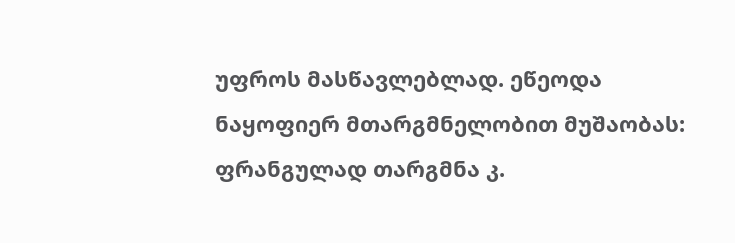უფროს მასწავლებლად. ეწეოდა ნაყოფიერ მთარგმნელობით მუშაობას: ფრანგულად თარგმნა კ.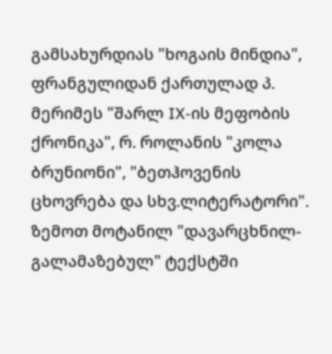გამსახურდიას "ხოგაის მინდია", ფრანგულიდან ქართულად პ. მერიმეს "შარლ IX-ის მეფობის ქრონიკა", რ. როლანის "კოლა ბრუნიონი", "ბეთჰოვენის ცხოვრება და სხვ.ლიტერატორი".
ზემოთ მოტანილ "დავარცხნილ-გალამაზებულ" ტექსტში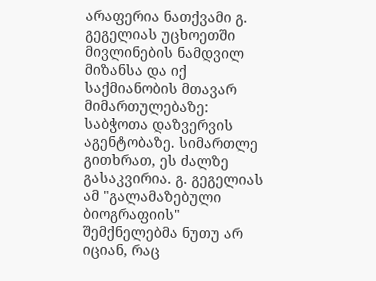არაფერია ნათქვამი გ. გეგელიას უცხოეთში მივლინების ნამდვილ მიზანსა და იქ საქმიანობის მთავარ მიმართულებაზე: საბჭოთა დაზვერვის აგენტობაზე. სიმართლე გითხრათ, ეს ძალზე გასაკვირია. გ. გეგელიას ამ "გალამაზებული ბიოგრაფიის" შემქნელებმა ნუთუ არ იციან, რაც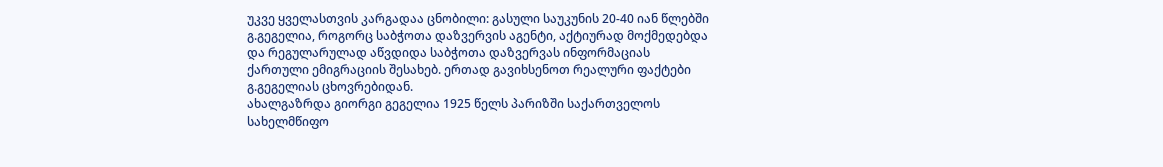უკვე ყველასთვის კარგადაა ცნობილი: გასული საუკუნის 20-40 იან წლებში გ.გეგელია, როგორც საბჭოთა დაზვერვის აგენტი, აქტიურად მოქმედებდა და რეგულარულად აწვდიდა საბჭოთა დაზვერვას ინფორმაციას ქართული ემიგრაციის შესახებ. ერთად გავიხსენოთ რეალური ფაქტები გ.გეგელიას ცხოვრებიდან.
ახალგაზრდა გიორგი გეგელია 1925 წელს პარიზში საქართველოს სახელმწიფო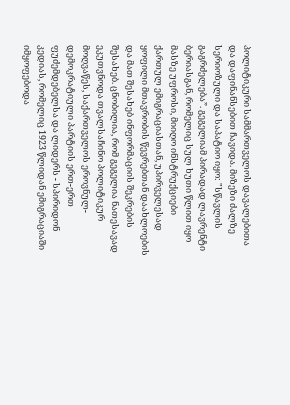პოლიტიკური სამმართველოს დავალებითა და დაფინანსებით ჩავიდა. მიზეზი ძალზე სერიოზული და საპატიო იყო: "სწავლის გაგრძელება”. გეგელიამ პირადად ლავრენტი ბერიასგან, რომელიც სულ ხუთი წლით იყო მასზე უფროსი, მიიღო ინსტრუქციები ქართულ ემიგრაციასთან, უპირველესად ყოფილი მთავრობის წევრებთან დაახლოების და მათ შესახებ ინფორმაციის შეკრების შესახებ. ცნობილია, რომ გეგელია ნათესავად ეკუთვნოდა თვალსაჩინო პოლიტიკურ მოღვაწეს, საქართველოს ეროვნულ-დემოკრატიული პარტიის ერთ-ერთ ფუძემდებელსა და ლიდერს - სპირიდონ კედიას, რომელიც 1923 წლიდან ემიგრაციაში იმყოფებოდა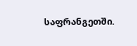საფრანგეთში.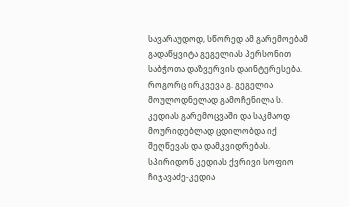სავარაუდოდ, სწორედ ამ გარემოებამ გადაწყვიტა გეგელიას პერსონით საბჭოთა დაზვერვის დაინტერესება.
როგორც ირკვევა გ. გეგელია მოულოდნელად გამოჩენილა ს. კედიას გარემოცვაში და საკმაოდ მოურიდებლად ცდილობდა იქ შეღწევას და დამკვიდრებას.
სპირიდონ კედიას ქვრივი სოფიო ჩიჯავაძე-კედია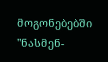მოგონებებში "ნასმენ-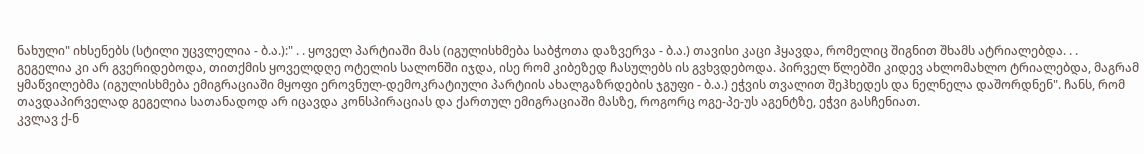ნახული" იხსენებს (სტილი უცვლელია - ბ.ა.):" . . ყოველ პარტიაში მას (იგულისხმება საბჭოთა დაზვერვა - ბ.ა.) თავისი კაცი ჰყავდა, რომელიც შიგნით შხამს ატრიალებდა. . .
გეგელია კი არ გვერიდებოდა, თითქმის ყოველდღე ოტელის სალონში იჯდა, ისე რომ კიბეზედ ჩასულებს ის გვხვდებოდა. პირველ წლებში კიდევ ახლომახლო ტრიალებდა, მაგრამ ყმაწვილებმა (იგულისხმება ემიგრაციაში მყოფი ეროვნულ-დემოკრატიული პარტიის ახალგაზრდების ჯგუფი - ბ.ა.) ეჭვის თვალით შეჰხედეს და ნელნელა დაშორდნენ". ჩანს, რომ თავდაპირველად გეგელია სათანადოდ არ იცავდა კონსპირაციას და ქართულ ემიგრაციაში მასზე, როგორც ოგე-პე-უს აგენტზე, ეჭვი გასჩენიათ.
კვლავ ქ-ნ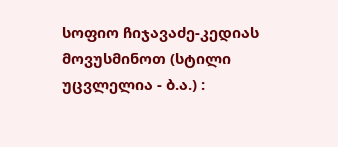სოფიო ჩიჯავაძე-კედიას მოვუსმინოთ (სტილი უცვლელია - ბ.ა.) :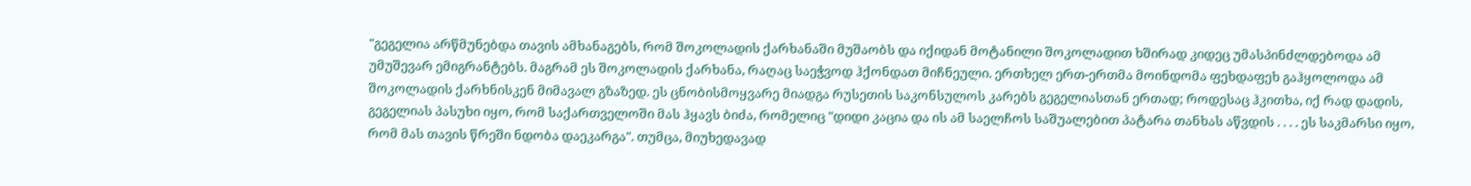"გეგელია არწმუნებდა თავის ამხანაგებს, რომ შოკოლადის ქარხანაში მუშაობს და იქიდან მოტანილი შოკოლადით ხშირად კიდეც უმასპინძლდებოდა ამ უმუშევარ ემიგრანტებს. მაგრამ ეს შოკოლადის ქარხანა, რაღაც საეჭვოდ ჰქონდათ მიჩნეული. ერთხელ ერთ-ერთმა მოინდომა ფეხდაფეხ გაჰყოლოდა ამ შოკოლადის ქარხნისკენ მიმავალ გზაზედ. ეს ცნობისმოყვარე მიადგა რუსეთის საკონსულოს კარებს გეგელიასთან ერთად; როდესაც ჰკითხა, იქ რად დადის, გეგელიას პასუხი იყო, რომ საქართველოში მას ჰყავს ბიძა, რომელიც "დიდი კაცია და ის ამ საელჩოს საშუალებით პატარა თანხას აწვდის . . . . ეს საკმარსი იყო, რომ მას თავის წრეში ნდობა დაეკარგა". თუმცა, მიუხედავად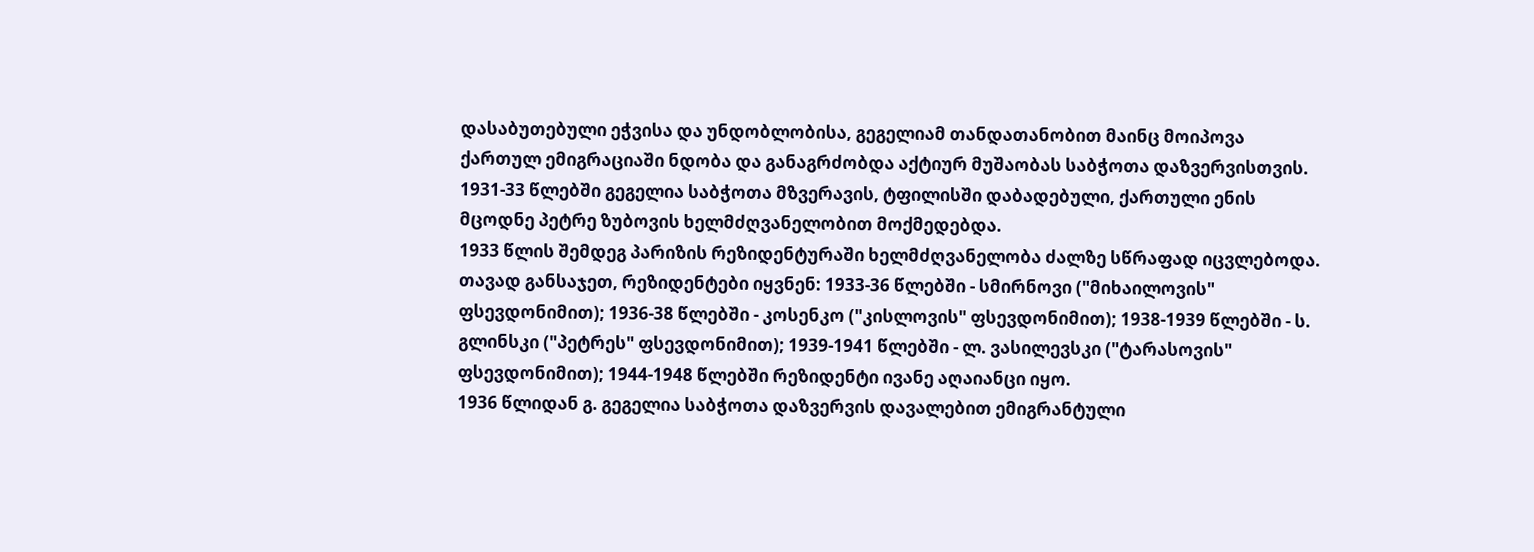დასაბუთებული ეჭვისა და უნდობლობისა, გეგელიამ თანდათანობით მაინც მოიპოვა ქართულ ემიგრაციაში ნდობა და განაგრძობდა აქტიურ მუშაობას საბჭოთა დაზვერვისთვის.
1931-33 წლებში გეგელია საბჭოთა მზვერავის, ტფილისში დაბადებული, ქართული ენის მცოდნე პეტრე ზუბოვის ხელმძღვანელობით მოქმედებდა.
1933 წლის შემდეგ პარიზის რეზიდენტურაში ხელმძღვანელობა ძალზე სწრაფად იცვლებოდა. თავად განსაჯეთ, რეზიდენტები იყვნენ: 1933-36 წლებში - სმირნოვი ("მიხაილოვის" ფსევდონიმით); 1936-38 წლებში - კოსენკო ("კისლოვის" ფსევდონიმით); 1938-1939 წლებში - ს. გლინსკი ("პეტრეს" ფსევდონიმით); 1939-1941 წლებში - ლ. ვასილევსკი ("ტარასოვის" ფსევდონიმით); 1944-1948 წლებში რეზიდენტი ივანე აღაიანცი იყო.
1936 წლიდან გ. გეგელია საბჭოთა დაზვერვის დავალებით ემიგრანტული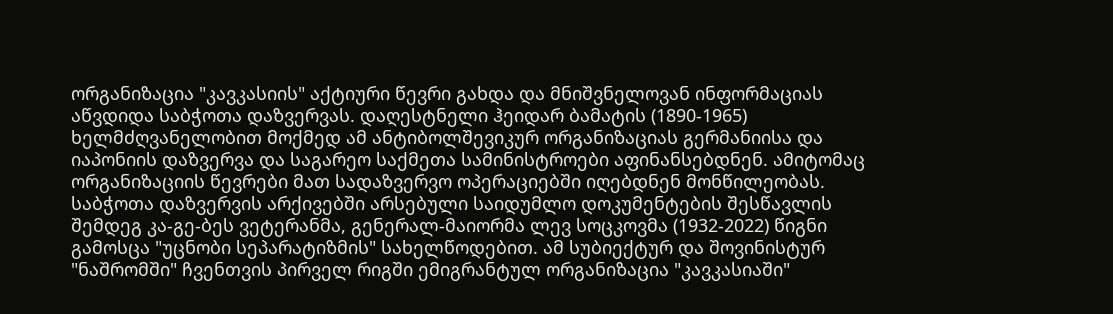ორგანიზაცია "კავკასიის" აქტიური წევრი გახდა და მნიშვნელოვან ინფორმაციას აწვდიდა საბჭოთა დაზვერვას. დაღესტნელი ჰეიდარ ბამატის (1890-1965) ხელმძღვანელობით მოქმედ ამ ანტიბოლშევიკურ ორგანიზაციას გერმანიისა და იაპონიის დაზვერვა და საგარეო საქმეთა სამინისტროები აფინანსებდნენ. ამიტომაც ორგანიზაციის წევრები მათ სადაზვერვო ოპერაციებში იღებდნენ მონწილეობას.
საბჭოთა დაზვერვის არქივებში არსებული საიდუმლო დოკუმენტების შესწავლის შემდეგ კა-გე-ბეს ვეტერანმა, გენერალ-მაიორმა ლევ სოცკოვმა (1932-2022) წიგნი გამოსცა "უცნობი სეპარატიზმის" სახელწოდებით. ამ სუბიექტურ და შოვინისტურ "ნაშრომში" ჩვენთვის პირველ რიგში ემიგრანტულ ორგანიზაცია "კავკასიაში"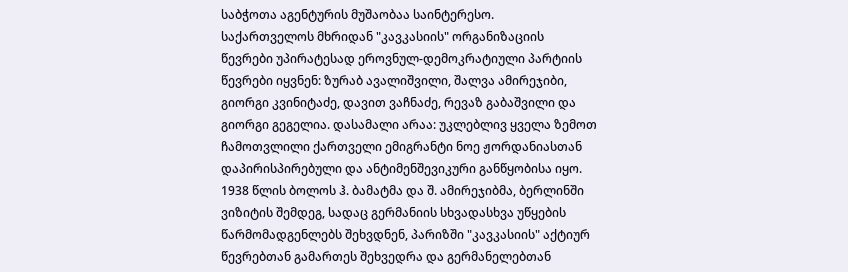საბჭოთა აგენტურის მუშაობაა საინტერესო.
საქართველოს მხრიდან "კავკასიის" ორგანიზაციის წევრები უპირატესად ეროვნულ-დემოკრატიული პარტიის წევრები იყვნენ: ზურაბ ავალიშვილი, შალვა ამირეჯიბი, გიორგი კვინიტაძე, დავით ვაჩნაძე, რევაზ გაბაშვილი და გიორგი გეგელია. დასამალი არაა: უკლებლივ ყველა ზემოთ ჩამოთვლილი ქართველი ემიგრანტი ნოე ჟორდანიასთან დაპირისპირებული და ანტიმენშევიკური განწყობისა იყო.
1938 წლის ბოლოს ჰ. ბამატმა და შ. ამირეჯიბმა, ბერლინში ვიზიტის შემდეგ, სადაც გერმანიის სხვადასხვა უწყების წარმომადგენლებს შეხვდნენ, პარიზში "კავკასიის" აქტიურ წევრებთან გამართეს შეხვედრა და გერმანელებთან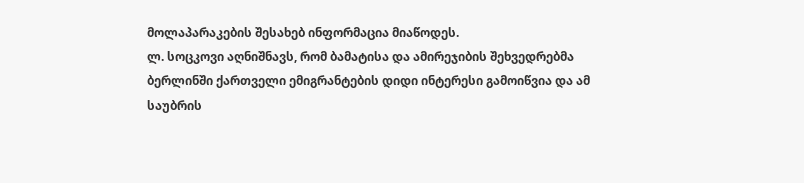მოლაპარაკების შესახებ ინფორმაცია მიაწოდეს.
ლ. სოცკოვი აღნიშნავს, რომ ბამატისა და ამირეჯიბის შეხვედრებმა ბერლინში ქართველი ემიგრანტების დიდი ინტერესი გამოიწვია და ამ საუბრის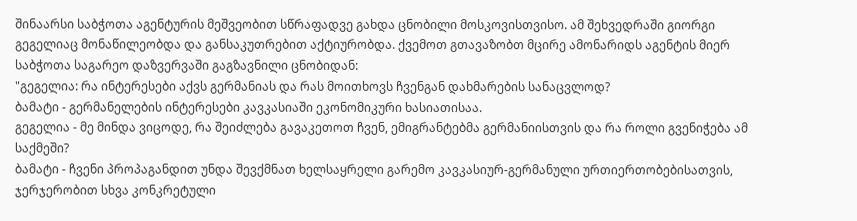შინაარსი საბჭოთა აგენტურის მეშვეობით სწრაფადვე გახდა ცნობილი მოსკოვისთვისო. ამ შეხვედრაში გიორგი გეგელიაც მონაწილეობდა და განსაკუთრებით აქტიურობდა. ქვემოთ გთავაზობთ მცირე ამონარიდს აგენტის მიერ საბჭოთა საგარეო დაზვერვაში გაგზავნილი ცნობიდან:
"გეგელია: რა ინტერესები აქვს გერმანიას და რას მოითხოვს ჩვენგან დახმარების სანაცვლოდ?
ბამატი - გერმანელების ინტერესები კავკასიაში ეკონომიკური ხასიათისაა.
გეგელია - მე მინდა ვიცოდე, რა შეიძლება გავაკეთოთ ჩვენ, ემიგრანტებმა გერმანიისთვის და რა როლი გვენიჭება ამ საქმეში?
ბამატი - ჩვენი პროპაგანდით უნდა შევქმნათ ხელსაყრელი გარემო კავკასიურ-გერმანული ურთიერთობებისათვის, ჯერჯერობით სხვა კონკრეტული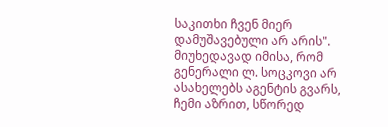საკითხი ჩვენ მიერ დამუშავებული არ არის".
მიუხედავად იმისა, რომ გენერალი ლ. სოცკოვი არ ასახელებს აგენტის გვარს, ჩემი აზრით, სწორედ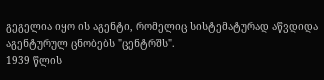გეგელია იყო ის აგენტი, რომელიც სისტემატურად აწვდიდა აგენტურულ ცნობებს "ცენტრშს".
1939 წლის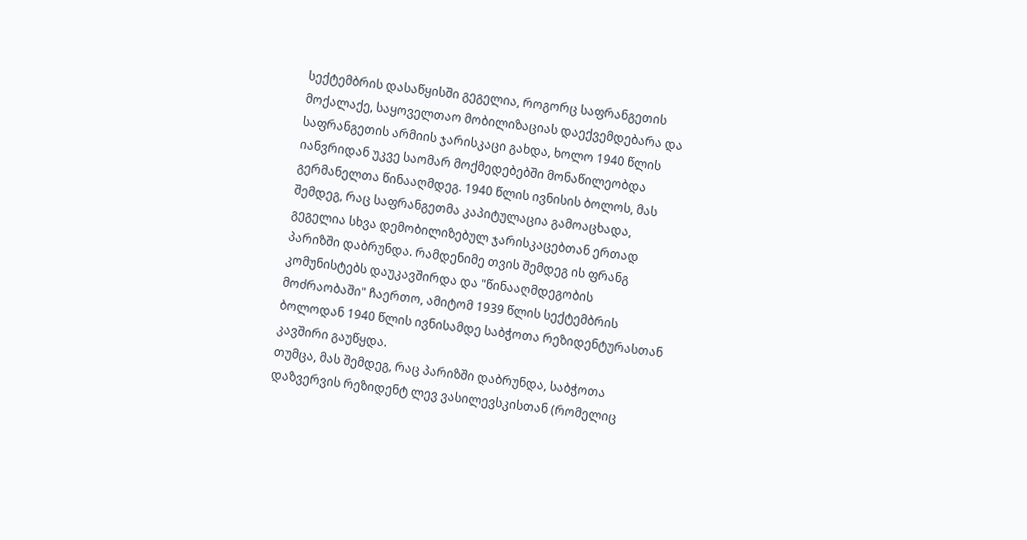სექტემბრის დასაწყისში გეგელია, როგორც საფრანგეთის მოქალაქე, საყოველთაო მობილიზაციას დაექვემდებარა და საფრანგეთის არმიის ჯარისკაცი გახდა, ხოლო 1940 წლის იანვრიდან უკვე საომარ მოქმედებებში მონაწილეობდა გერმანელთა წინააღმდეგ. 1940 წლის ივნისის ბოლოს, მას შემდეგ, რაც საფრანგეთმა კაპიტულაცია გამოაცხადა, გეგელია სხვა დემობილიზებულ ჯარისკაცებთან ერთად პარიზში დაბრუნდა. რამდენიმე თვის შემდეგ ის ფრანგ კომუნისტებს დაუკავშირდა და "წინააღმდეგობის მოძრაობაში" ჩაერთო, ამიტომ 1939 წლის სექტემბრის ბოლოდან 1940 წლის ივნისამდე საბჭოთა რეზიდენტურასთან კავშირი გაუწყდა.
თუმცა, მას შემდეგ, რაც პარიზში დაბრუნდა, საბჭოთა დაზვერვის რეზიდენტ ლევ ვასილევსკისთან (რომელიც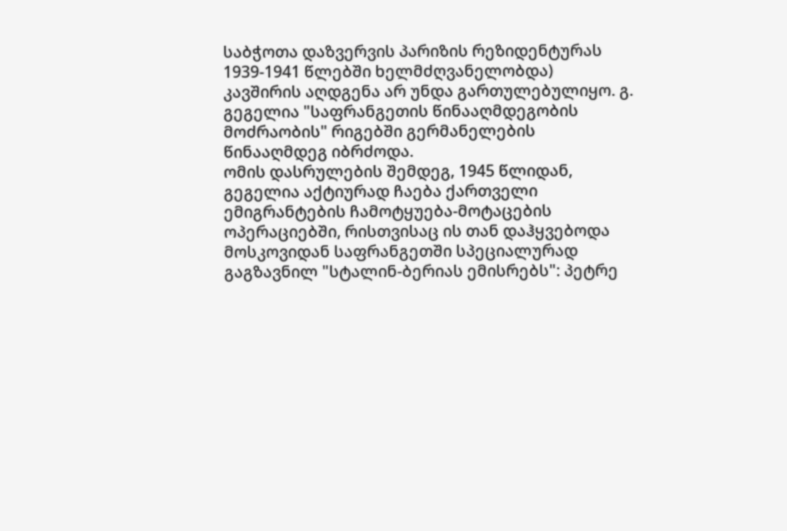საბჭოთა დაზვერვის პარიზის რეზიდენტურას 1939-1941 წლებში ხელმძღვანელობდა) კავშირის აღდგენა არ უნდა გართულებულიყო. გ. გეგელია "საფრანგეთის წინააღმდეგობის მოძრაობის" რიგებში გერმანელების წინააღმდეგ იბრძოდა.
ომის დასრულების შემდეგ, 1945 წლიდან, გეგელია აქტიურად ჩაება ქართველი ემიგრანტების ჩამოტყუება-მოტაცების ოპერაციებში, რისთვისაც ის თან დაჰყვებოდა მოსკოვიდან საფრანგეთში სპეციალურად გაგზავნილ "სტალინ-ბერიას ემისრებს": პეტრე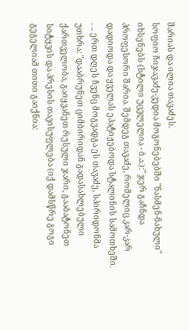შარიას და ილია თავაძეს.
სოფიო ჩიჯავაძე-კედია მოგონებებში "ნასმენ-ნახული" იხსენებს (სტილი უცვლელია - ბ.ა.):" ჯერ გაჩნდა პროფესორი შარია. შემდეგ თავაძე, რომელიც კარ-კარ დადიოდა და ყველას ეპატიჟებოდა სტალინის სამოთხეში. . .. ერთ დღეს ჩვენც მოგვადგა ეს თავაძე, სპირიდონმა უთხრა: "დააბრუნეთ ციმბირიდან გადასახლებული ქართველობა, გაიყვანეთ რუსული ჯარი, გააბატონეთ სიტყვის და პრესის თავისუფლება (იქ დამსწრე გოგი გეგელიამ თითი გაიქნია: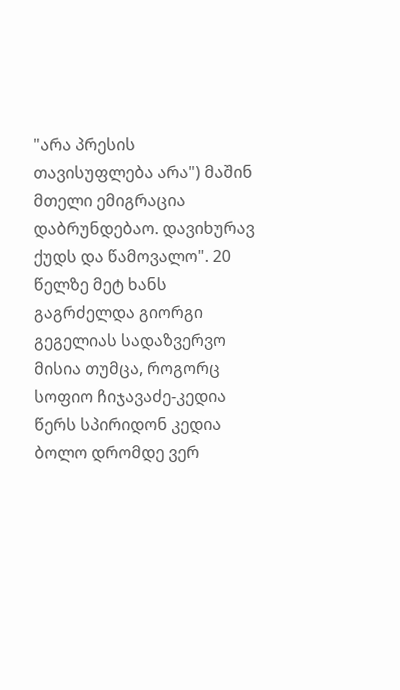"არა პრესის თავისუფლება არა") მაშინ მთელი ემიგრაცია დაბრუნდებაო. დავიხურავ ქუდს და წამოვალო". 20 წელზე მეტ ხანს გაგრძელდა გიორგი გეგელიას სადაზვერვო მისია თუმცა, როგორც სოფიო ჩიჯავაძე-კედია წერს სპირიდონ კედია ბოლო დრომდე ვერ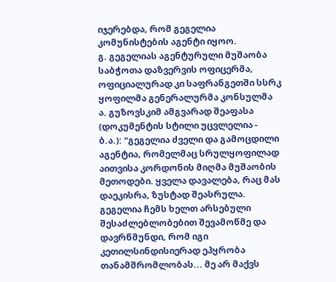იჯერებდა, რომ გეგელია კომუნისტების აგენტი იყოო.
გ. გეგელიას აგენტურული მუშაობა საბჭოთა დაზვერვის ოფიცერმა, ოფიციალურად კი საფრანგეთში სსრკ ყოფილმა გენერალურმა კონსულმა ა. გუზოვსკიმ ამგვარად შეაფასა (დოკუმენტის სტილი უცვლელია - ბ.ა.): "გეგელია ძველი და გამოცდილი აგენტია, რომელმაც სრულყოფილად აითვისა კორდონის მიღმა მუშაობის მეთოდები. ყველა დავალება, რაც მას დაეკისრა, ზუსტად შეასრულა. გეგელია ჩემს ხელთ არსებული შესაძლებლობებით შევამოწმე და დავრწმუნდი, რომ იგი კეთილსინდისიერად ეპყრობა თანამშრომლობას... მე არ მაქვს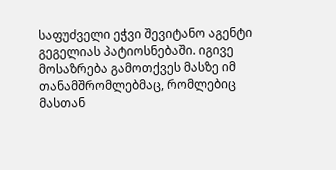საფუძველი ეჭვი შევიტანო აგენტი გეგელიას პატიოსნებაში. იგივე მოსაზრება გამოთქვეს მასზე იმ თანამშრომლებმაც, რომლებიც მასთან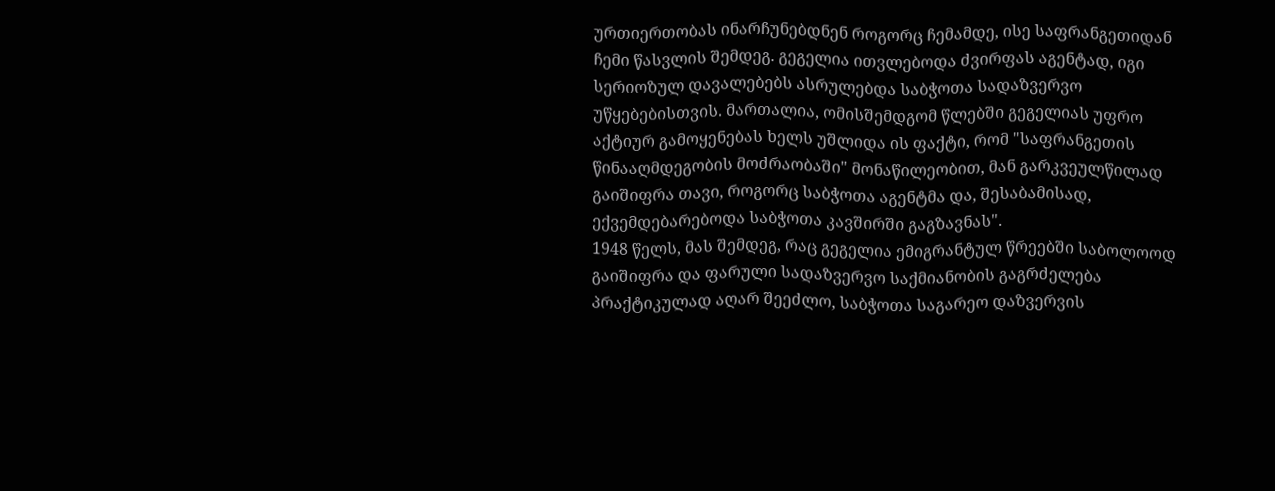ურთიერთობას ინარჩუნებდნენ როგორც ჩემამდე, ისე საფრანგეთიდან ჩემი წასვლის შემდეგ. გეგელია ითვლებოდა ძვირფას აგენტად, იგი სერიოზულ დავალებებს ასრულებდა საბჭოთა სადაზვერვო უწყებებისთვის. მართალია, ომისშემდგომ წლებში გეგელიას უფრო აქტიურ გამოყენებას ხელს უშლიდა ის ფაქტი, რომ "საფრანგეთის წინააღმდეგობის მოძრაობაში" მონაწილეობით, მან გარკვეულწილად გაიშიფრა თავი, როგორც საბჭოთა აგენტმა და, შესაბამისად, ექვემდებარებოდა საბჭოთა კავშირში გაგზავნას".
1948 წელს, მას შემდეგ, რაც გეგელია ემიგრანტულ წრეებში საბოლოოდ გაიშიფრა და ფარული სადაზვერვო საქმიანობის გაგრძელება პრაქტიკულად აღარ შეეძლო, საბჭოთა საგარეო დაზვერვის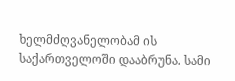ხელმძღვანელობამ ის საქართველოში დააბრუნა. სამი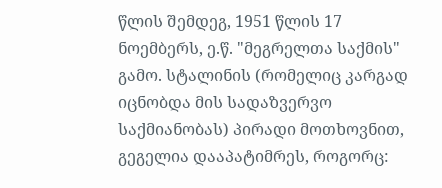წლის შემდეგ, 1951 წლის 17 ნოემბერს, ე.წ. "მეგრელთა საქმის" გამო. სტალინის (რომელიც კარგად იცნობდა მის სადაზვერვო საქმიანობას) პირადი მოთხოვნით, გეგელია დააპატიმრეს, როგორც: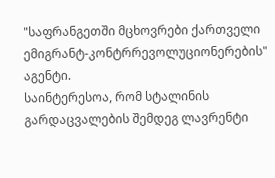"საფრანგეთში მცხოვრები ქართველი ემიგრანტ-კონტრრევოლუციონერების" აგენტი.
საინტერესოა, რომ სტალინის გარდაცვალების შემდეგ ლავრენტი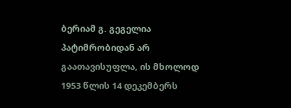ბერიამ გ. გეგელია პატიმრობიდან არ გაათავისუფლა, ის მხოლოდ 1953 წლის 14 დეკემბერს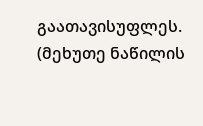გაათავისუფლეს.
(მეხუთე ნაწილის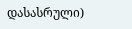დასასრული)